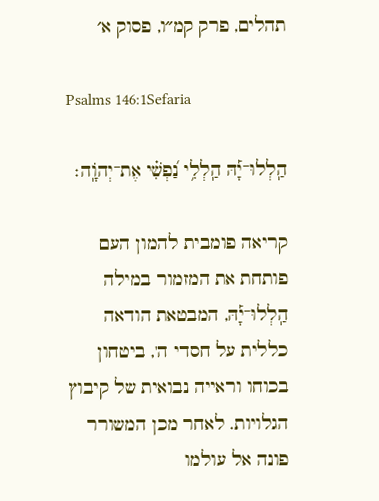תהלים, פרק קמ״ו, פסוק א׳

Psalms 146:1Sefaria

הַֽלְלוּ־יָ֡הּ הַֽלְלִ֥י נַ֝פְשִׁ֗י אֶת־יְהֹוָֽה׃

קריאה פומבית להמון העם פותחת את המזמור במילה הַֽלְלוּ־יָ֡הּ, המבטאת הודאה כללית על חסדי ה', ביטחון בכוחו וראייה נבואית של קיבוץ הגלויות. לאחר מכן המשורר פונה אל עולמו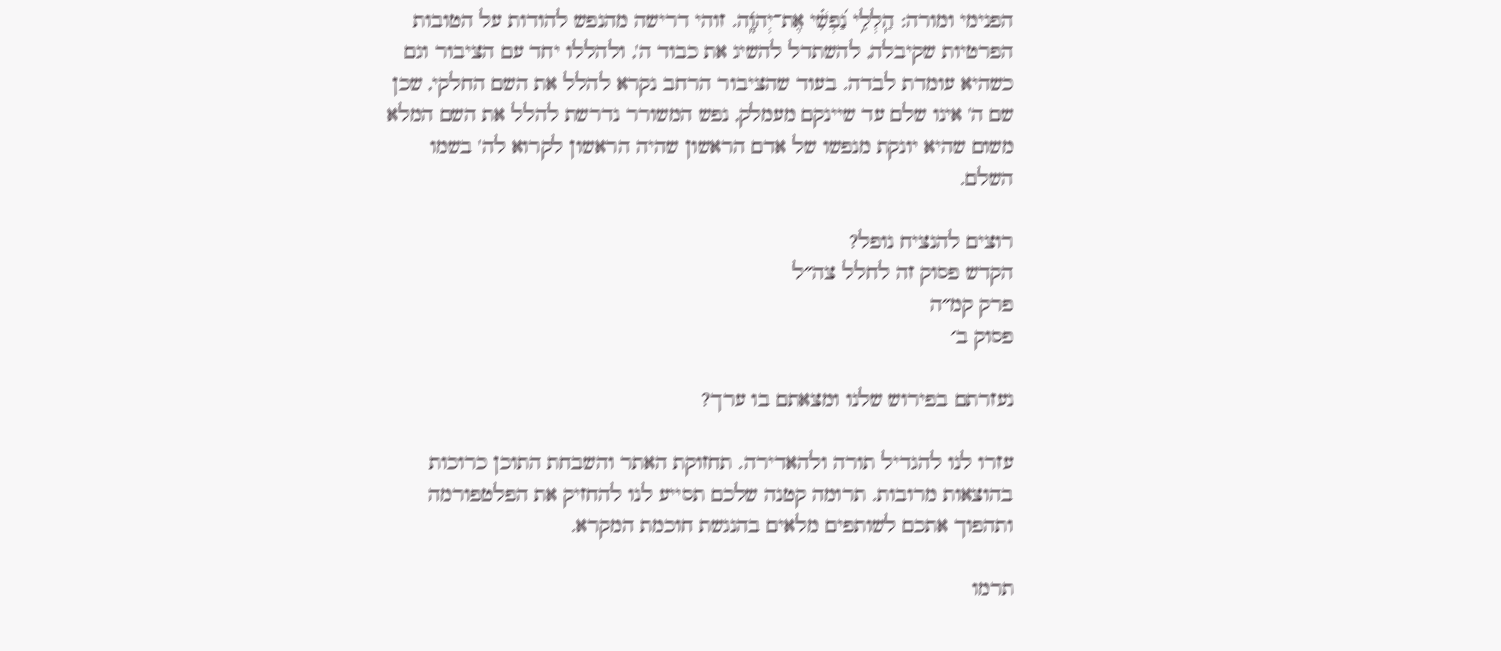הפנימי ומורה: הַֽלְלִ֥י נַ֝פְשִׁ֗י אֶת־יְהֹוָֽה. זוהי דרישה מהנפש להודות על הטובות הפרטיות שקיבלה, להשתדל להשיג את כבוד ה', ולהללו יחד עם הציבור וגם כשהיא עומדת לבדה. בעוד שהציבור הרחב נקרא להלל את השם החלקי, שכן שם ה' אינו שלם עד שיינקם מעמלק, נפש המשורר נדרשת להלל את השם המלא משום שהיא יונקת מנפשו של אדם הראשון שהיה הראשון לקרוא לה' בשמו השלם.

רוצים להנציח נופל?
הקדש פסוק זה לחלל צה״ל
פרק קמ״ה
פסוק ב׳

נעזרתם בפירוש שלנו ומצאתם בו ערך?

עזרו לנו להגדיל תורה ולהאדירה. תחזוקת האתר והשבחת התוכן כרוכות בהוצאות מרובות. תרומה קטנה שלכם תסייע לנו להחזיק את הפלטפורמה ותהפוך אתכם לשותפים מלאים בהנגשת חוכמת המקרא.

תרמו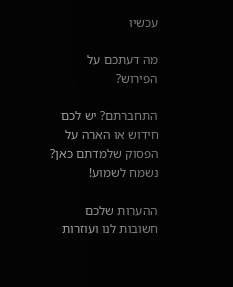עכשיו

מה דעתכם על הפירוש?

התחברתם? יש לכם חידוש או הארה על הפסוק שלמדתם כאן? נשמח לשמוע!

ההערות שלכם חשובות לנו ועוזרות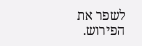לשפר את הפירוש.